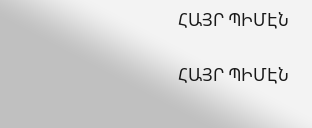ՀԱՅՐ ՊԻՄԷՆ

ՀԱՅՐ ՊԻՄԷՆ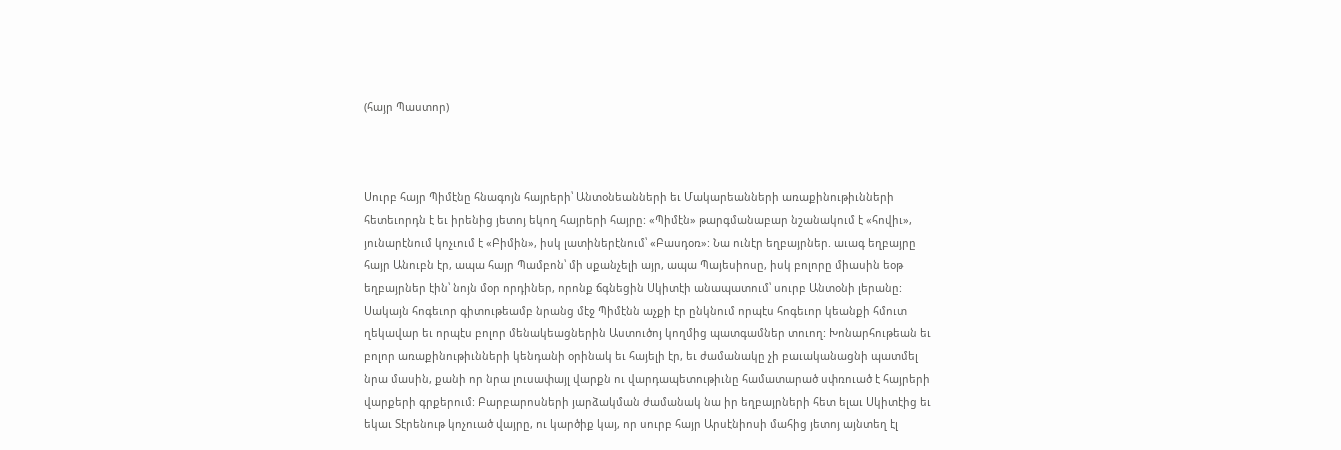(հայր Պաստոր)



Սուրբ հայր Պիմէնը հնագոյն հայրերի՝ Անտօնեանների եւ Մակարեանների առաքինութիւնների հետեւորդն է եւ իրենից յետոյ եկող հայրերի հայրը: «Պիմէն» թարգմանաբար նշանակում է «հովիւ», յունարէնում կոչւում է «Բիմին», իսկ լատիներէնում՝ «Բասդօռ»: Նա ունէր եղբայրներ. աւագ եղբայրը հայր Անուբն էր, ապա հայր Պամբոն՝ մի սքանչելի այր, ապա Պայեսիոսը, իսկ բոլորը միասին եօթ եղբայրներ էին՝ նոյն մօր որդիներ, որոնք ճգնեցին Սկիտէի անապատում՝ սուրբ Անտօնի լերանը: Սակայն հոգեւոր գիտութեամբ նրանց մէջ Պիմէնն աչքի էր ընկնում որպէս հոգեւոր կեանքի հմուտ ղեկավար եւ որպէս բոլոր մենակեացներին Աստուծոյ կողմից պատգամներ տուող: Խոնարհութեան եւ բոլոր առաքինութիւնների կենդանի օրինակ եւ հայելի էր, եւ ժամանակը չի բաւականացնի պատմել նրա մասին, քանի որ նրա լուսափայլ վարքն ու վարդապետութիւնը համատարած սփռուած է հայրերի վարքերի գրքերում: Բարբարոսների յարձակման ժամանակ նա իր եղբայրների հետ ելաւ Սկիտէից եւ եկաւ Տէրենութ կոչուած վայրը, ու կարծիք կայ, որ սուրբ հայր Արսէնիոսի մահից յետոյ այնտեղ էլ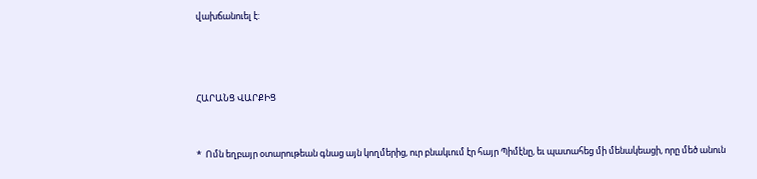վախճանուել է:





ՀԱՐԱՆՑ ՎԱՐՔԻՑ



*  Ոմն եղբայր օտարութեան գնաց այն կողմերից, ուր բնակւում էր հայր Պիմէնը, եւ պատահեց մի մենակեացի, որը մեծ անուն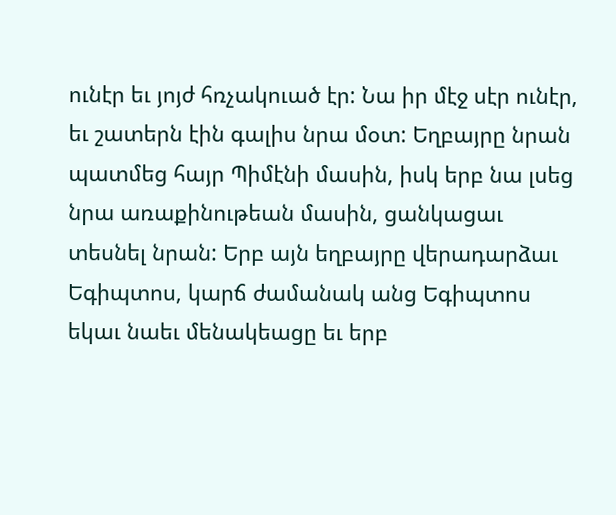ունէր եւ յոյժ հռչակուած էր: Նա իր մէջ սէր ունէր, եւ շատերն էին գալիս նրա մօտ: Եղբայրը նրան պատմեց հայր Պիմէնի մասին, իսկ երբ նա լսեց նրա առաքինութեան մասին, ցանկացաւ տեսնել նրան: Երբ այն եղբայրը վերադարձաւ Եգիպտոս, կարճ ժամանակ անց Եգիպտոս եկաւ նաեւ մենակեացը եւ երբ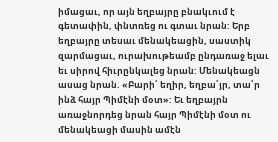իմացաւ, որ այն եղբայրը բնակւում է գետափին, փնտռեց ու գտաւ նրան: Երբ եղբայրը տեսաւ մենակեացին, սաստիկ զարմացաւ, ուրախութեամբ ընդառաջ ելաւ եւ սիրով հիւրընկալեց նրան: Մենակեացն ասաց նրան. «Բարի՛ եղիր, եղբա՛յր, տա՛ր ինձ հայր Պիմէնի մօտ»: Եւ եղբայրն առաջնորդեց նրան հայր Պիմէնի մօտ ու մենակեացի մասին ամէն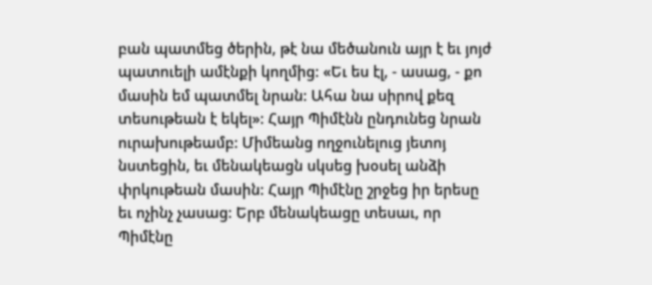բան պատմեց ծերին, թէ նա մեծանուն այր է եւ յոյժ պատուելի ամէնքի կողմից: «Եւ ես էլ, - ասաց, - քո մասին եմ պատմել նրան: Ահա նա սիրով քեզ տեսութեան է եկել»: Հայր Պիմէնն ընդունեց նրան ուրախութեամբ: Միմեանց ողջունելուց յետոյ նստեցին, եւ մենակեացն սկսեց խօսել անձի փրկութեան մասին: Հայր Պիմէնը շրջեց իր երեսը եւ ոչինչ չասաց: Երբ մենակեացը տեսաւ, որ Պիմէնը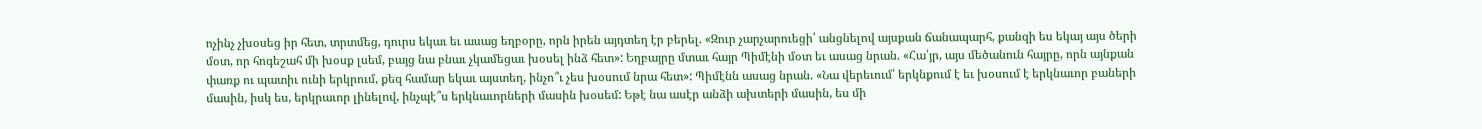ոչինչ չխօսեց իր հետ, տրտմեց, դուրս եկաւ եւ ասաց եղբօրը, որն իրեն այդտեղ էր բերել. «Զուր չարչարուեցի՝ անցնելով այսքան ճանապարհ, քանզի ես եկայ այս ծերի մօտ, որ հոգեշահ մի խօսք լսեմ, բայց նա բնաւ չկամեցաւ խօսել ինձ հետ»: Եղբայրը մտաւ հայր Պիմէնի մօտ եւ ասաց նրան. «Հա՛յր, այս մեծանուն հայրը, որն այնքան փառք ու պատիւ ունի երկրում, քեզ համար եկաւ այստեղ, ինչո՞ւ չես խօսում նրա հետ»: Պիմէնն ասաց նրան. «Նա վերեւում՝ երկնքում է եւ խօսում է երկնաւոր բաների մասին, իսկ ես, երկրաւոր լինելով, ինչպէ՞ս երկնաւորների մասին խօսեմ: Եթէ նա ասէր անձի ախտերի մասին, ես մի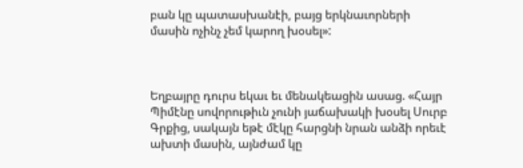բան կը պատասխանէի, բայց երկնաւորների մասին ոչինչ չեմ կարող խօսել»:



Եղբայրը դուրս եկաւ եւ մենակեացին ասաց. «Հայր Պիմէնը սովորութիւն չունի յաճախակի խօսել Սուրբ Գրքից, սակայն եթէ մէկը հարցնի նրան անձի որեւէ ախտի մասին, այնժամ կը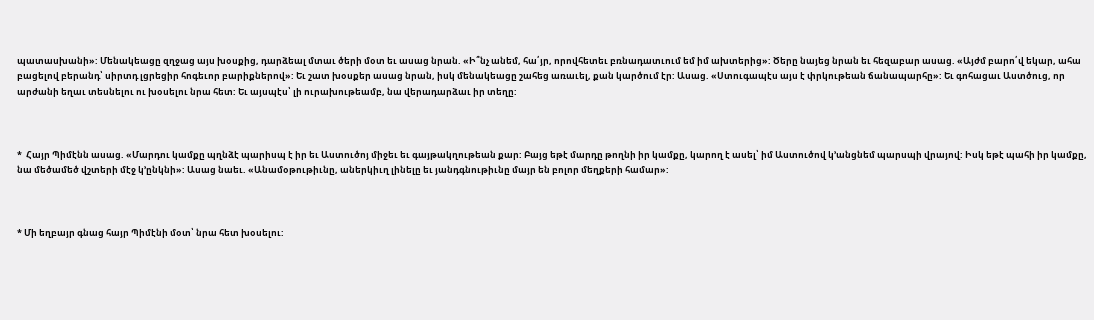պատասխանի»: Մենակեացը զղջաց այս խօսքից, դարձեալ մտաւ ծերի մօտ եւ ասաց նրան. «Ի՞նչ անեմ, հա՛յր, որովհետեւ բռնադատւում եմ իմ ախտերից»: Ծերը նայեց նրան եւ հեզաբար ասաց. «Այժմ բարո՛վ եկար, ահա բացելով բերանդ՝ սիրտդ լցրեցիր հոգեւոր բարիքներով»: Եւ շատ խօսքեր ասաց նրան, իսկ մենակեացը շահեց առաւել, քան կարծում էր: Ասաց. «Ստուգապէս այս է փրկութեան ճանապարհը»: Եւ գոհացաւ Աստծուց, որ արժանի եղաւ տեսնելու ու խօսելու նրա հետ: Եւ այսպէս՝ լի ուրախութեամբ, նա վերադարձաւ իր տեղը:



*  Հայր Պիմէնն ասաց. «Մարդու կամքը պղնձէ պարիսպ է իր եւ Աստուծոյ միջեւ եւ գայթակղութեան քար: Բայց եթէ մարդը թողնի իր կամքը, կարող է ասել՝ իմ Աստուծով կ՚անցնեմ պարսպի վրայով: Իսկ եթէ պահի իր կամքը, նա մեծամեծ վշտերի մէջ կ՚ընկնի»: Ասաց նաեւ. «Անամօթութիւնը, աներկիւղ լինելը եւ յանդգնութիւնը մայր են բոլոր մեղքերի համար»:



* Մի եղբայր գնաց հայր Պիմէնի մօտ՝ նրա հետ խօսելու: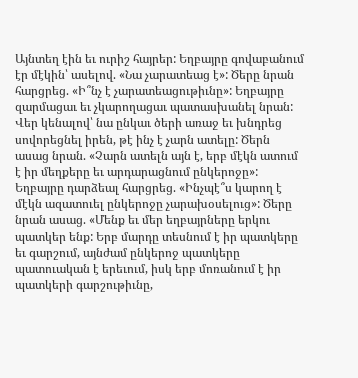Այնտեղ էին եւ ուրիշ հայրեր: Եղբայրը գովաբանում էր մէկին՝ ասելով. «Նա չարատեաց է»: Ծերը նրան հարցրեց. «Ի՞նչ է չարատեացութիւնը»: Եղբայրը զարմացաւ եւ չկարողացաւ պատասխանել նրան: Վեր կենալով՝ նա ընկաւ ծերի առաջ եւ խնդրեց սովորեցնել իրեն, թէ ինչ է չարն ատելը: Ծերն ասաց նրան. «Չարն ատելն այն է, երբ մէկն ատում է իր մեղքերը եւ արդարացնում ընկերոջը»: Եղբայրը դարձեալ հարցրեց. «Ինչպէ՞ս կարող է մէկն ազատուել ընկերոջը չարախօսելուց»: Ծերը նրան ասաց. «Մենք եւ մեր եղբայրները երկու պատկեր ենք: Երբ մարդը տեսնում է իր պատկերը եւ գարշում, այնժամ ընկերոջ պատկերը պատուական է երեւում, իսկ երբ մոռանում է իր պատկերի գարշութիւնը,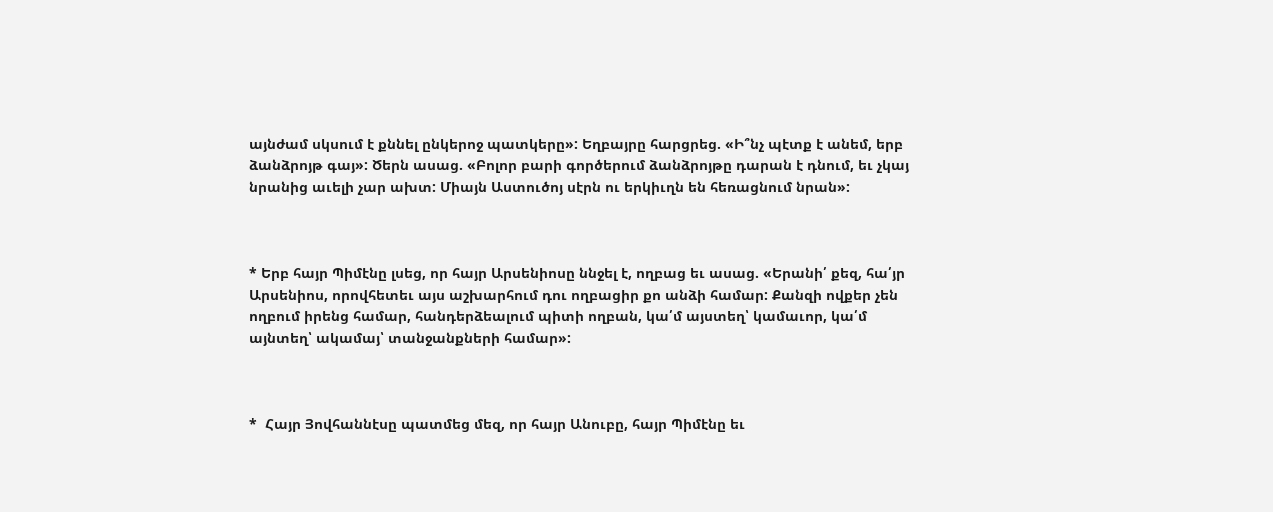այնժամ սկսում է քննել ընկերոջ պատկերը»: Եղբայրը հարցրեց. «Ի՞նչ պէտք է անեմ, երբ ձանձրոյթ գայ»: Ծերն ասաց. «Բոլոր բարի գործերում ձանձրոյթը դարան է դնում, եւ չկայ նրանից աւելի չար ախտ: Միայն Աստուծոյ սէրն ու երկիւղն են հեռացնում նրան»:



* Երբ հայր Պիմէնը լսեց, որ հայր Արսենիոսը ննջել է, ողբաց եւ ասաց. «Երանի՛ քեզ, հա՛յր Արսենիոս, որովհետեւ այս աշխարհում դու ողբացիր քո անձի համար: Քանզի ովքեր չեն ողբում իրենց համար, հանդերձեալում պիտի ողբան, կա՛մ այստեղ՝ կամաւոր, կա՛մ այնտեղ՝ ակամայ՝ տանջանքների համար»:



*  Հայր Յովհաննէսը պատմեց մեզ, որ հայր Անուբը, հայր Պիմէնը եւ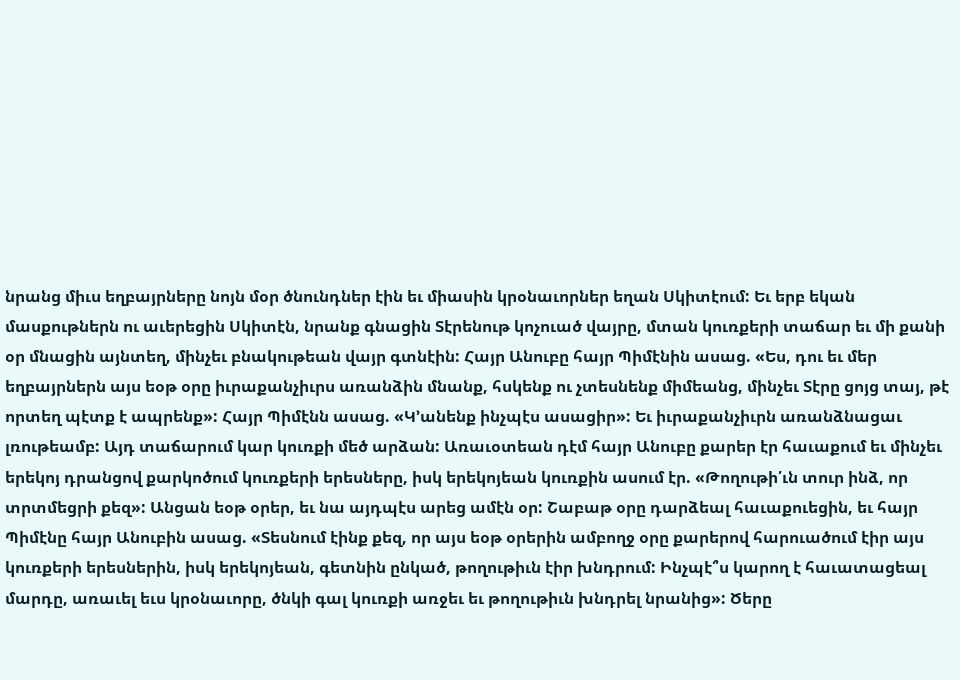նրանց միւս եղբայրները նոյն մօր ծնունդներ էին եւ միասին կրօնաւորներ եղան Սկիտէում: Եւ երբ եկան մասքութներն ու աւերեցին Սկիտէն, նրանք գնացին Տէրենութ կոչուած վայրը, մտան կուռքերի տաճար եւ մի քանի օր մնացին այնտեղ, մինչեւ բնակութեան վայր գտնէին: Հայր Անուբը հայր Պիմէնին ասաց. «Ես, դու եւ մեր եղբայրներն այս եօթ օրը իւրաքանչիւրս առանձին մնանք, հսկենք ու չտեսնենք միմեանց, մինչեւ Տէրը ցոյց տայ, թէ որտեղ պէտք է ապրենք»: Հայր Պիմէնն ասաց. «Կ՚անենք ինչպէս ասացիր»: Եւ իւրաքանչիւրն առանձնացաւ լռութեամբ: Այդ տաճարում կար կուռքի մեծ արձան: Առաւօտեան դէմ հայր Անուբը քարեր էր հաւաքում եւ մինչեւ երեկոյ դրանցով քարկոծում կուռքերի երեսները, իսկ երեկոյեան կուռքին ասում էր. «Թողութի՛ւն տուր ինձ, որ տրտմեցրի քեզ»: Անցան եօթ օրեր, եւ նա այդպէս արեց ամէն օր: Շաբաթ օրը դարձեալ հաւաքուեցին, եւ հայր Պիմէնը հայր Անուբին ասաց. «Տեսնում էինք քեզ, որ այս եօթ օրերին ամբողջ օրը քարերով հարուածում էիր այս կուռքերի երեսներին, իսկ երեկոյեան, գետնին ընկած, թողութիւն էիր խնդրում: Ինչպէ՞ս կարող է հաւատացեալ մարդը, առաւել եւս կրօնաւորը, ծնկի գալ կուռքի առջեւ եւ թողութիւն խնդրել նրանից»: Ծերը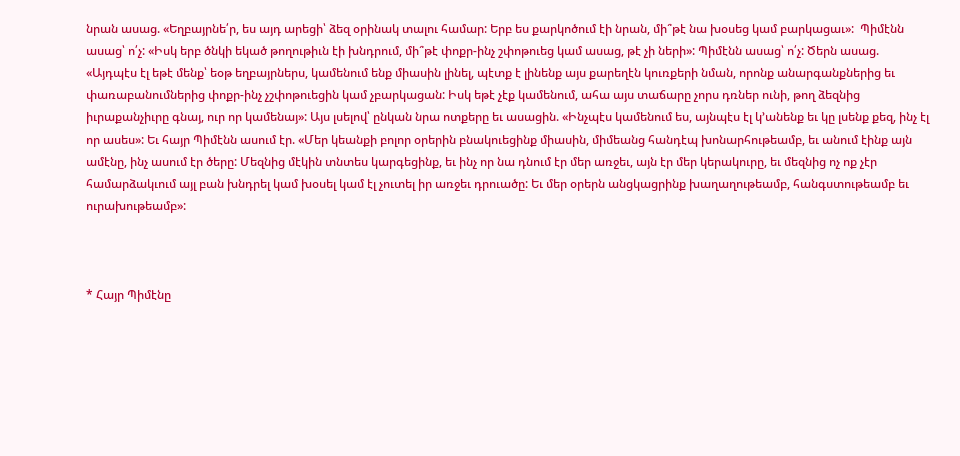նրան ասաց. «Եղբայրնե՛ր, ես այդ արեցի՝ ձեզ օրինակ տալու համար: Երբ ես քարկոծում էի նրան, մի՞թէ նա խօսեց կամ բարկացաւ»:  Պիմէնն ասաց՝ ո՛չ: «Իսկ երբ ծնկի եկած թողութիւն էի խնդրում, մի՞թէ փոքր-ինչ շփոթուեց կամ ասաց, թէ չի ների»: Պիմէնն ասաց՝ ո՛չ: Ծերն ասաց. «Այդպէս էլ եթէ մենք՝ եօթ եղբայրներս, կամենում ենք միասին լինել, պէտք է լինենք այս քարեղէն կուռքերի նման, որոնք անարգանքներից եւ փառաբանումներից փոքր-ինչ չշփոթուեցին կամ չբարկացան: Իսկ եթէ չէք կամենում, ահա այս տաճարը չորս դռներ ունի, թող ձեզնից իւրաքանչիւրը գնայ, ուր որ կամենայ»: Այս լսելով՝ ընկան նրա ոտքերը եւ ասացին. «Ինչպէս կամենում ես, այնպէս էլ կ՚անենք եւ կը լսենք քեզ, ինչ էլ որ ասես»: Եւ հայր Պիմէնն ասում էր. «Մեր կեանքի բոլոր օրերին բնակուեցինք միասին, միմեանց հանդէպ խոնարհութեամբ, եւ անում էինք այն ամէնը, ինչ ասում էր ծերը: Մեզնից մէկին տնտես կարգեցինք, եւ ինչ որ նա դնում էր մեր առջեւ, այն էր մեր կերակուրը, եւ մեզնից ոչ ոք չէր համարձակւում այլ բան խնդրել կամ խօսել կամ էլ չուտել իր առջեւ դրուածը: Եւ մեր օրերն անցկացրինք խաղաղութեամբ, հանգստութեամբ եւ ուրախութեամբ»:



* Հայր Պիմէնը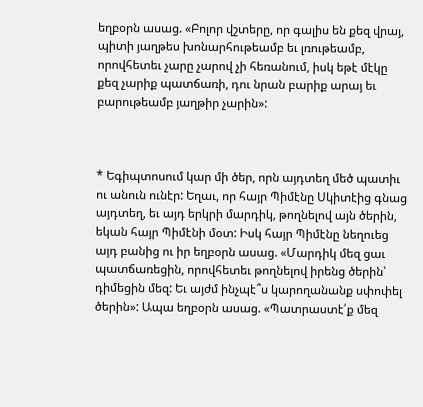եղբօրն ասաց. «Բոլոր վշտերը, որ գալիս են քեզ վրայ, պիտի յաղթես խոնարհութեամբ եւ լռութեամբ, որովհետեւ չարը չարով չի հեռանում, իսկ եթէ մէկը քեզ չարիք պատճառի, դու նրան բարիք արայ եւ բարութեամբ յաղթիր չարին»:



* Եգիպտոսում կար մի ծեր, որն այդտեղ մեծ պատիւ ու անուն ունէր: Եղաւ, որ հայր Պիմէնը Սկիտէից գնաց այդտեղ, եւ այդ երկրի մարդիկ, թողնելով այն ծերին, եկան հայր Պիմէնի մօտ: Իսկ հայր Պիմէնը նեղուեց այդ բանից ու իր եղբօրն ասաց. «Մարդիկ մեզ ցաւ պատճառեցին, որովհետեւ թողնելով իրենց ծերին՝ դիմեցին մեզ: Եւ այժմ ինչպէ՞ս կարողանանք սփոփել ծերին»: Ապա եղբօրն ասաց. «Պատրաստէ՛ք մեզ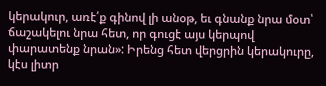կերակուր, առէ՛ք գինով լի անօթ, եւ գնանք նրա մօտ՝ ճաշակելու նրա հետ, որ գուցէ այս կերպով փարատենք նրան»: Իրենց հետ վերցրին կերակուրը, կէս լիտր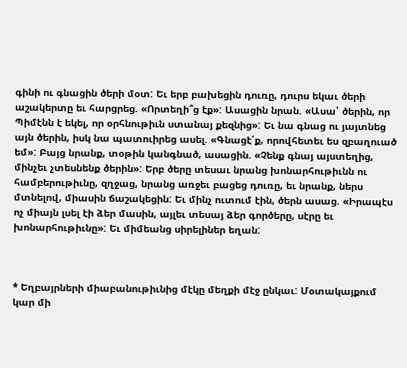գինի ու գնացին ծերի մօտ: Եւ երբ բախեցին դուռը, դուրս եկաւ ծերի աշակերտը եւ հարցրեց. «Որտեղի՞ց էք»: Ասացին նրան. «Ասա՛ ծերին, որ Պիմէնն է եկել, որ օրհնութիւն ստանայ քեզնից»: Եւ նա գնաց ու յայտնեց այն ծերին, իսկ նա պատուիրեց ասել. «Գնացէ՛ք, որովհետեւ ես զբաղուած եմ»: Բայց նրանք, տօթին կանգնած, ասացին. «Չենք գնայ այստեղից, մինչեւ չտեսնենք ծերին»: Երբ ծերը տեսաւ նրանց խոնարհութիւնն ու համբերութիւնը, զղջաց, նրանց առջեւ բացեց դուռը, եւ նրանք, ներս մտնելով, միասին ճաշակեցին: Եւ մինչ ուտում էին, ծերն ասաց. «Իրապէս ոչ միայն լսել էի ձեր մասին, այլեւ տեսայ ձեր գործերը, սէրը եւ խոնարհութիւնը»: Եւ միմեանց սիրելիներ եղան:



* Եղբայրների միաբանութիւնից մէկը մեղքի մէջ ընկաւ: Մօտակայքում կար մի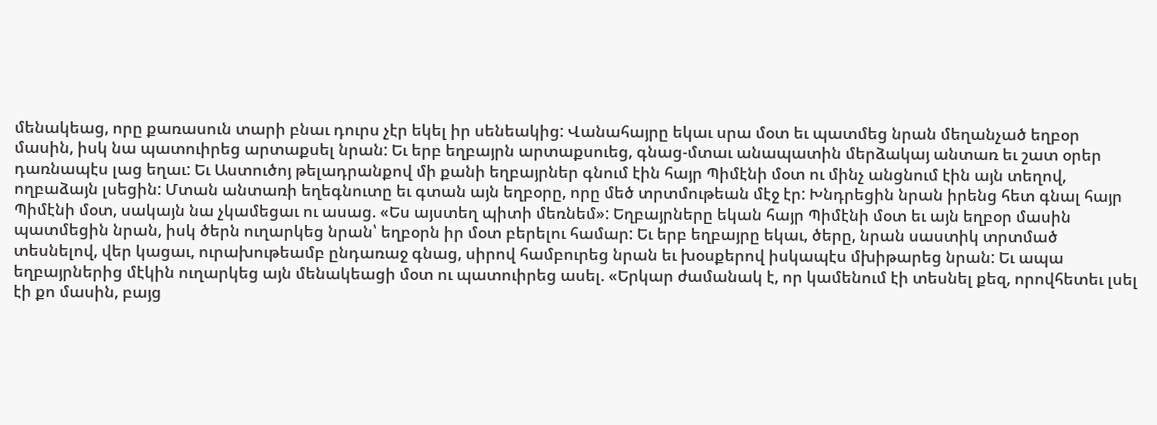մենակեաց, որը քառասուն տարի բնաւ դուրս չէր եկել իր սենեակից: Վանահայրը եկաւ սրա մօտ եւ պատմեց նրան մեղանչած եղբօր մասին, իսկ նա պատուիրեց արտաքսել նրան: Եւ երբ եղբայրն արտաքսուեց, գնաց-մտաւ անապատին մերձակայ անտառ եւ շատ օրեր դառնապէս լաց եղաւ: Եւ Աստուծոյ թելադրանքով մի քանի եղբայրներ գնում էին հայր Պիմէնի մօտ ու մինչ անցնում էին այն տեղով, ողբաձայն լսեցին: Մտան անտառի եղեգնուտը եւ գտան այն եղբօրը, որը մեծ տրտմութեան մէջ էր: Խնդրեցին նրան իրենց հետ գնալ հայր Պիմէնի մօտ, սակայն նա չկամեցաւ ու ասաց. «Ես այստեղ պիտի մեռնեմ»: Եղբայրները եկան հայր Պիմէնի մօտ եւ այն եղբօր մասին պատմեցին նրան, իսկ ծերն ուղարկեց նրան՝ եղբօրն իր մօտ բերելու համար: Եւ երբ եղբայրը եկաւ, ծերը, նրան սաստիկ տրտմած տեսնելով, վեր կացաւ, ուրախութեամբ ընդառաջ գնաց, սիրով համբուրեց նրան եւ խօսքերով իսկապէս մխիթարեց նրան: Եւ ապա եղբայրներից մէկին ուղարկեց այն մենակեացի մօտ ու պատուիրեց ասել. «Երկար ժամանակ է, որ կամենում էի տեսնել քեզ, որովհետեւ լսել էի քո մասին, բայց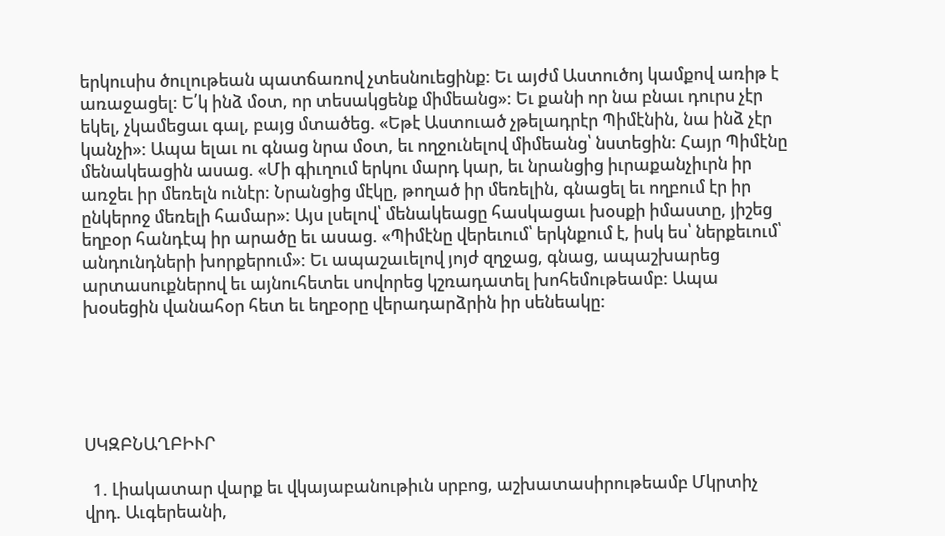երկուսիս ծուլութեան պատճառով չտեսնուեցինք: Եւ այժմ Աստուծոյ կամքով առիթ է առաջացել: Ե՛կ ինձ մօտ, որ տեսակցենք միմեանց»: Եւ քանի որ նա բնաւ դուրս չէր եկել, չկամեցաւ գալ, բայց մտածեց. «Եթէ Աստուած չթելադրէր Պիմէնին, նա ինձ չէր կանչի»: Ապա ելաւ ու գնաց նրա մօտ, եւ ողջունելով միմեանց՝ նստեցին: Հայր Պիմէնը մենակեացին ասաց. «Մի գիւղում երկու մարդ կար, եւ նրանցից իւրաքանչիւրն իր առջեւ իր մեռելն ունէր: Նրանցից մէկը, թողած իր մեռելին, գնացել եւ ողբում էր իր ընկերոջ մեռելի համար»: Այս լսելով՝ մենակեացը հասկացաւ խօսքի իմաստը, յիշեց եղբօր հանդէպ իր արածը եւ ասաց. «Պիմէնը վերեւում՝ երկնքում է, իսկ ես՝ ներքեւում՝ անդունդների խորքերում»: Եւ ապաշաւելով յոյժ զղջաց, գնաց, ապաշխարեց արտասուքներով եւ այնուհետեւ սովորեց կշռադատել խոհեմութեամբ: Ապա խօսեցին վանահօր հետ եւ եղբօրը վերադարձրին իր սենեակը:





ՍԿԶԲՆԱՂԲԻՒՐ

  1. Լիակատար վարք եւ վկայաբանութիւն սրբոց, աշխատասիրութեամբ Մկրտիչ վրդ. Աւգերեանի,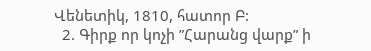Վենետիկ, 1810, հատոր Բ:
  2. Գիրք որ կոչի ”Հարանց վարք” ի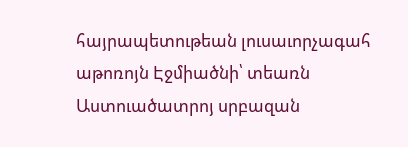հայրապետութեան լուսաւորչագահ աթոռոյն Էջմիածնի՝ տեառն Աստուածատրոյ սրբազան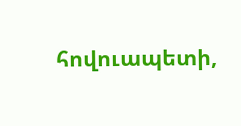հովուապետի,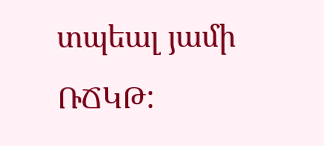տպեալ յամի ՌՃԿԹ: